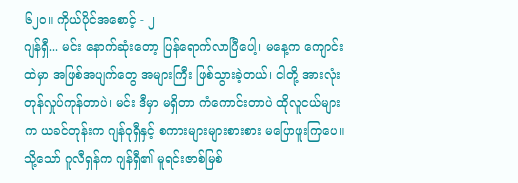၆၂၀။ ကိုယ်ပိုင်အစောင့် - ၂
ဂျန်ရှီ... မင်း နောက်ဆုံးတော့ ပြန်ရောက်လာပြီပေါ့၊ မနေ့က ကျောင်းထဲမှာ အဖြစ်အပျက်တွေ အများကြီး ဖြစ်သွားခဲ့တယ်၊ ငါတို့ အားလုံး တုန်လှုပ်ကုန်တာပဲ၊ မင်း ဒီမှာ မရှိတာ ကံကောင်းတာပဲ ထိုလူငယ်များက ယခင်တုန်းက ဂျန်ဝုရှီနှင့် စကားများများစားစား မပြောဖူးကြပေ။ သို့သော် ဂူလီရှန်က ဂျန်ရှီ၏ မူရင်းဇာစ်မြစ်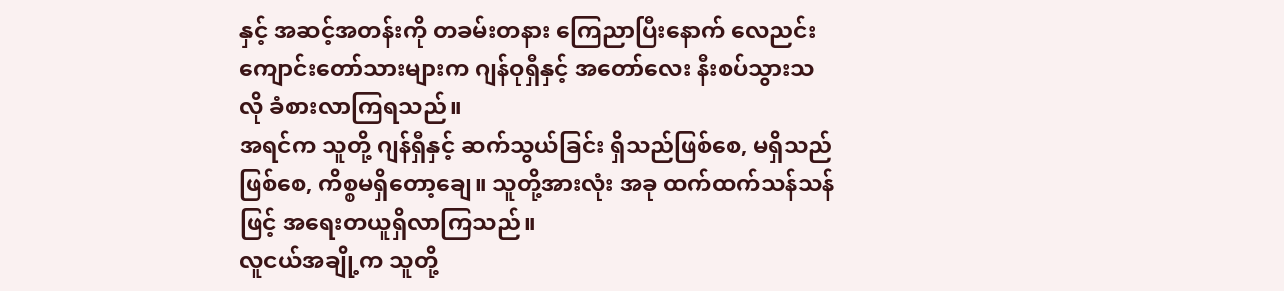နှင့် အဆင့်အတန်းကို တခမ်းတနား ကြေညာပြီးနောက် လေညင်းကျောင်းတော်သားများက ဂျန်ဝုရှီနှင့် အတော်လေး နီးစပ်သွားသလို ခံစားလာကြရသည်။
အရင်က သူတို့ ဂျန်ရှီနှင့် ဆက်သွယ်ခြင်း ရှိသည်ဖြစ်စေ, မရှိသည် ဖြစ်စေ, ကိစ္စမရှိတော့ချေ။ သူတို့အားလုံး အခု ထက်ထက်သန်သန်ဖြင့် အရေးတယူရှိလာကြသည်။
လူငယ်အချို့က သူတို့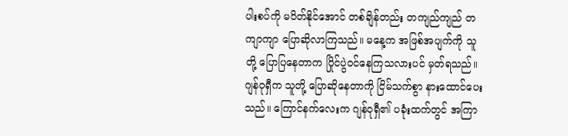ပါးစပ်ကို မပိတ်နိုင်အောင် တစ်ချိန်တည်း တကျည်ကျည် တကျာကျာ ပြောဆိုလာကြသည်။ မနေ့က အဖြစ်အပျက်ကို သူတို့ ပြောပြနေတာက ပြိုင်ပွဲဝင်နေကြသလားပင် မှတ်ရသည်။
ဂျန်ဝုရှီက သူတို့ ပြောဆိုနေတာကို ငြိမ်သက်စွာ နားထောင်ပေးသည်။ ကြောင်နက်လေးက ဂျန်ဝုရှီ၏ ပခုံးထက်တွင် အကြာ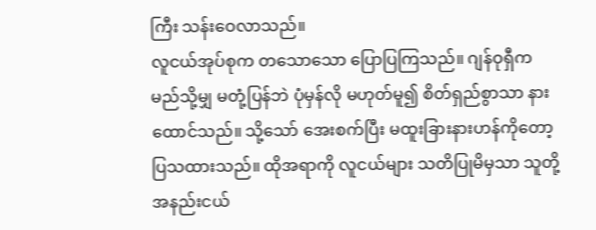ကြီး သန်းဝေလာသည်။
လူငယ်အုပ်စုက တသောသော ပြောပြကြသည်။ ဂျန်ဝုရှီက မည်သို့မျှ မတုံ့ပြန်ဘဲ ပုံမှန်လို မဟုတ်မူ၍ စိတ်ရှည်စွာသာ နားထောင်သည်။ သို့သော် အေးစက်ပြီး မထူးခြားနားဟန်ကိုတော့ ပြသထားသည်။ ထိုအရာကို လူငယ်များ သတိပြုမိမှသာ သူတို့ အနည်းငယ်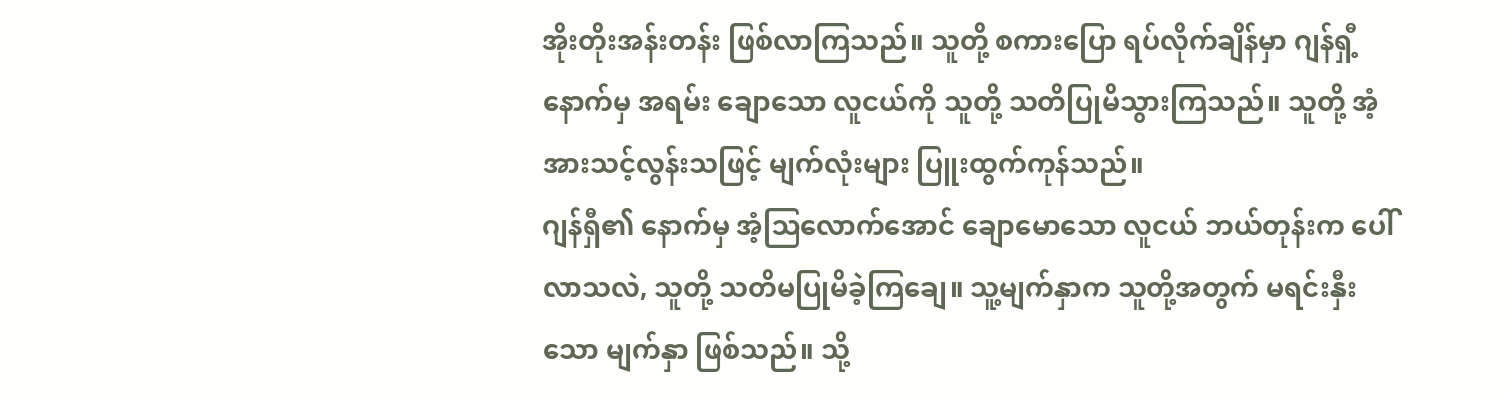အိုးတိုးအန်းတန်း ဖြစ်လာကြသည်။ သူတို့ စကားပြော ရပ်လိုက်ချိန်မှာ ဂျန်ရှီ့နောက်မှ အရမ်း ချောသော လူငယ်ကို သူတို့ သတိပြုမိသွားကြသည်။ သူတို့ အံ့အားသင့်လွန်းသဖြင့် မျက်လုံးများ ပြူးထွက်ကုန်သည်။
ဂျန်ရှီ၏ နောက်မှ အံ့ဩလောက်အောင် ချောမောသော လူငယ် ဘယ်တုန်းက ပေါ်လာသလဲ, သူတို့ သတိမပြုမိခဲ့ကြချေ။ သူ့မျက်နှာက သူတို့အတွက် မရင်းနှီးသော မျက်နှာ ဖြစ်သည်။ သို့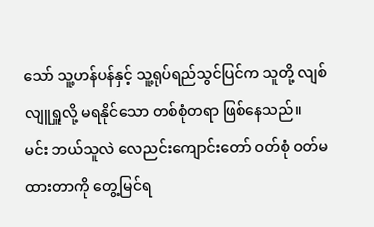သော် သူ့ဟန်ပန်နှင့် သူ့ရုပ်ရည်သွင်ပြင်က သူတို့ လျစ်လျူရှူလို့ မရနိုင်သော တစ်စုံတရာ ဖြစ်နေသည်။
မင်း ဘယ်သူလဲ လေညင်းကျောင်းတော် ဝတ်စုံ ဝတ်မထားတာကို တွေ့မြင်ရ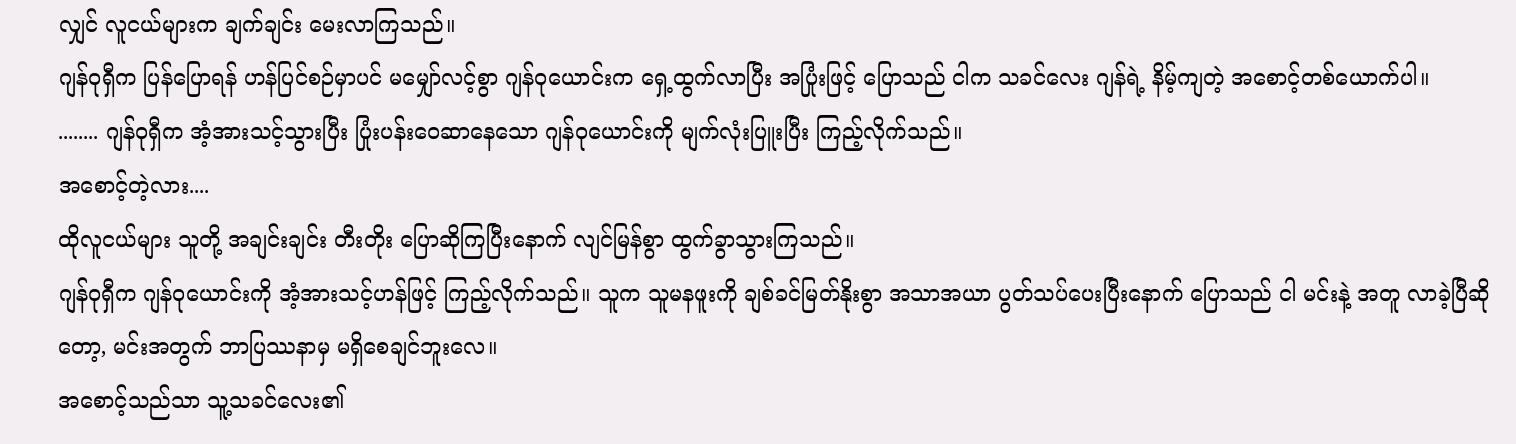လျှင် လူငယ်များက ချက်ချင်း မေးလာကြသည်။
ဂျန်ဝုရှီက ပြန်ပြောရန် ဟန်ပြင်စဉ်မှာပင် မမျှော်လင့်စွာ ဂျန်ဝုယောင်းက ရှေ့ထွက်လာပြီး အပြုံးဖြင့် ပြောသည် ငါက သခင်လေး ဂျန်ရဲ့ နိမ့်ကျတဲ့ အစောင့်တစ်ယောက်ပါ။
........ ဂျန်ဝုရှီက အံ့အားသင့်သွားပြီး ပြုံးပန်းဝေဆာနေသော ဂျန်ဝုယောင်းကို မျက်လုံးပြူးပြီး ကြည့်လိုက်သည်။
အစောင့်တဲ့လား....
ထိုလူငယ်များ သူတို့ အချင်းချင်း တီးတိုး ပြောဆိုကြပြီးနောက် လျင်မြန်စွာ ထွက်ခွာသွားကြသည်။
ဂျန်ဝုရှီက ဂျန်ဝုယောင်းကို အံ့အားသင့်ဟန်ဖြင့် ကြည့်လိုက်သည်။ သူက သူမနဖူးကို ချစ်ခင်မြတ်နိုးစွာ အသာအယာ ပွတ်သပ်ပေးပြီးနောက် ပြောသည် ငါ မင်းနဲ့ အတူ လာခဲ့ပြီဆိုတော့, မင်းအတွက် ဘာပြဿနာမှ မရှိစေချင်ဘူးလေ။
အစောင့်သည်သာ သူ့သခင်လေး၏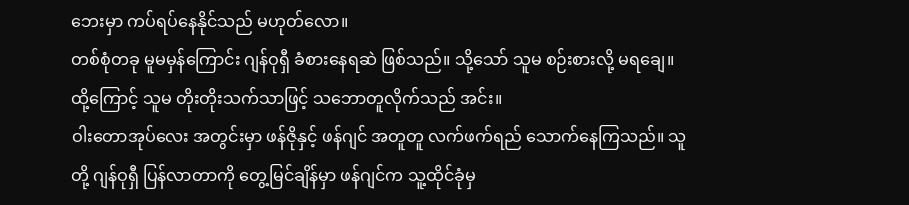ဘေးမှာ ကပ်ရပ်နေနိုင်သည် မဟုတ်လော။
တစ်စုံတခု မူမမှန်ကြောင်း ဂျန်ဝုရှီ ခံစားနေရဆဲ ဖြစ်သည်။ သို့သော် သူမ စဉ်းစားလို့ မရချေ။ ထို့ကြောင့် သူမ တိုးတိုးသက်သာဖြင့် သဘောတူလိုက်သည် အင်း။
ဝါးတောအုပ်လေး အတွင်းမှာ ဖန်ဇိုနှင့် ဖန်ဂျင် အတူတူ လက်ဖက်ရည် သောက်နေကြသည်။ သူတို့ ဂျန်ဝုရှီ ပြန်လာတာကို တွေ့မြင်ချိန်မှာ ဖန်ဂျင်က သူ့ထိုင်ခုံမှ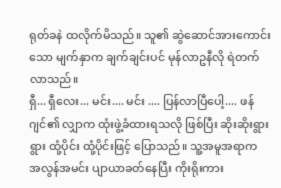ရုတ်ခနဲ ထလိုက်မိသည်။ သူ၏ ဆွဲဆောင်အားကောင်းသော မျက်နှာက ချက်ချင်းပင် မုန်လာဥနီလို ရဲတက်လာသည်။
ရှီ... ရှီလေး... မင်း.... မင်း .... ပြန်လာပြီပေါ့.... ဖန်ဂျင်၏ လျှာက ထုံးဖွဲ့ခံထားရသလို ဖြစ်ပြီး ဆိုးဆိုးရွားရွား ထုံ့ပိုင်း ထုံ့ပိုင်းဖြင့် ပြောသည်။ သူ့အမူအရာက အလွန်အမင်း ပျာယာခတ်နေပြီး ကိုးရိုးကား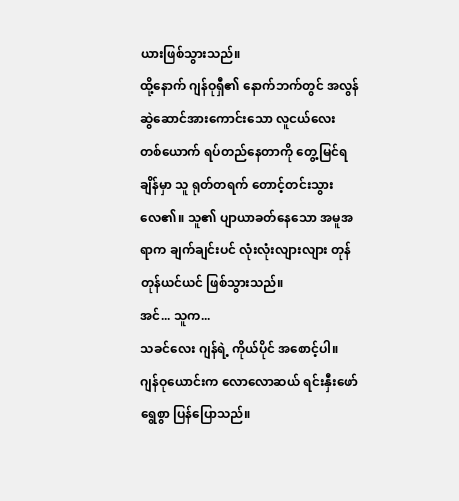ယားဖြစ်သွားသည်။
ထို့နောက် ဂျန်ဝုရှီ၏ နောက်ဘက်တွင် အလွန် ဆွဲဆောင်အားကောင်းသော လူငယ်လေး တစ်ယောက် ရပ်တည်နေတာကို တွေ့မြင်ရချိန်မှာ သူ ရုတ်တရက် တောင့်တင်းသွားလေ၏။ သူ၏ ပျာယာခတ်နေသော အမူအရာက ချက်ချင်းပင် လုံးလုံးလျားလျား တုန်တုန်ယင်ယင် ဖြစ်သွားသည်။
အင်... သူက...
သခင်လေး ဂျန်ရဲ့ ကိုယ်ပိုင် အစောင့်ပါ။ ဂျန်ဝုယောင်းက လောလောဆယ် ရင်းနှီးဖော်ရွေစွာ ပြန်ပြောသည်။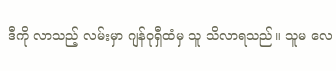ဒီကို လာသည့် လမ်းမှာ ဂျန်ဝုရှီထံမှ သူ သိလာရသည်။ သူမ လေ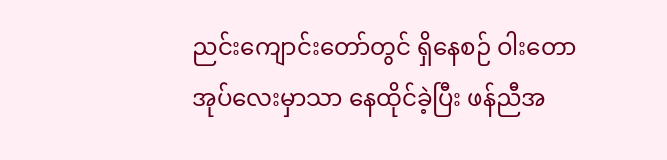ညင်းကျောင်းတော်တွင် ရှိနေစဉ် ဝါးတောအုပ်လေးမှာသာ နေထိုင်ခဲ့ပြီး ဖန်ညီအ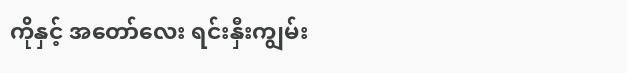ကိုနှင့် အတော်လေး ရင်းနှီးကျွမ်း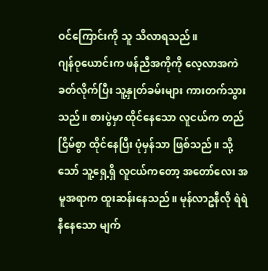ဝင်ကြောင်းကို သူ သိလာရသည်။
ဂျန်ဝုယောင်းက ဖန်ညီအကိုကို လေ့လာအကဲခတ်လိုက်ပြီး သူ့နှုတ်ခမ်းများ ကားတက်သွားသည်။ စားပွဲမှာ ထိုင်နေသော လူငယ်က တည်ငြိမ်စွာ ထိုင်နေပြီး ပုံမှန်သာ ဖြစ်သည်။ သို့သော် သူ့ရှေ့ရှိ လူငယ်ကတော့ အတော်လေး အမူအရာက ထူးဆန်းနေသည်။ မုန်လာဥနီလို ရဲရဲနီနေသော မျက်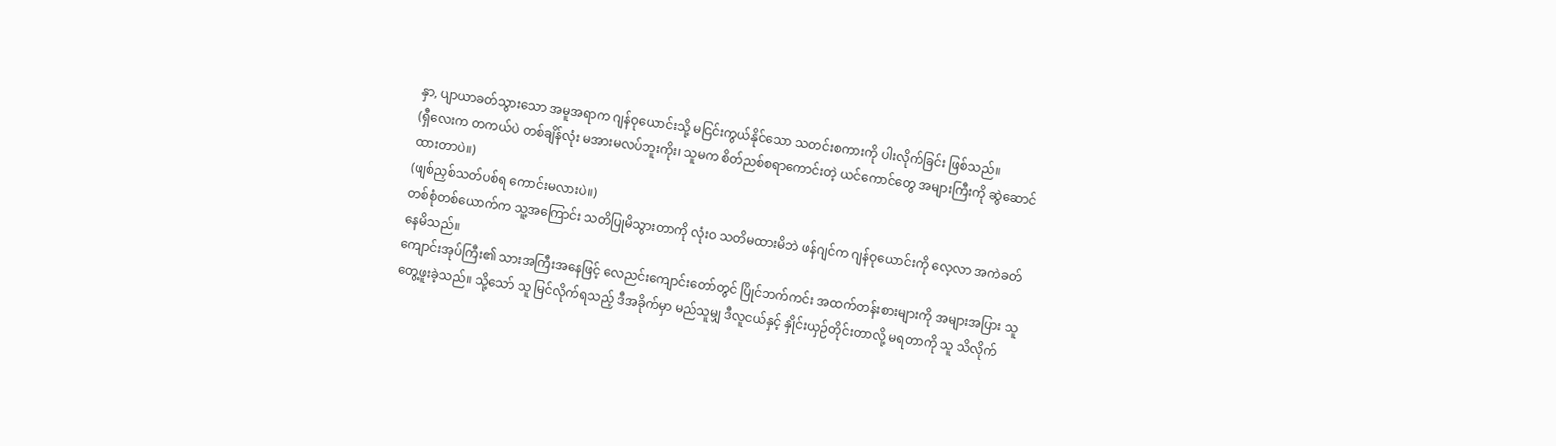နှာ, ပျာယာခတ်သွားသော အမူအရာက ဂျန်ဝုယောင်းသို့ မငြင်းကွယ်နိုင်သော သတင်းစကားကို ပါးလိုက်ခြင်း ဖြစ်သည်။
(ရှီလေးက တကယ်ပဲ တစ်ချိန်လုံး မအားမလပ်ဘူးကိုး၊ သူမက စိတ်ညစ်စရာကောင်းတဲ့ ယင်ကောင်တွေ အများကြီးကို ဆွဲဆောင်ထားတာပဲ။)
(ဖျစ်ညှစ်သတ်ပစ်ရ ကောင်းမလားပဲ။)
တစ်စုံတစ်ယောက်က သူ့အကြောင်း သတိပြုမိသွားတာကို လုံးဝ သတိမထားမိဘဲ ဖန်ဂျင်က ဂျန်ဝုယောင်းကို လေ့လာ အကဲခတ်နေမိသည်။
ကျောင်းအုပ်ကြီး၏ သားအကြီးအနေဖြင့် လေညင်းကျောင်းတော်တွင် ပြိုင်ဘက်ကင်း အထက်တန်းစားများကို အများအပြား သူ တွေ့ဖူးခဲ့သည်။ သို့သော် သူ မြင်လိုက်ရသည့် ဒီအခိုက်မှာ မည်သူမျှ ဒီလူငယ်နှင့် နှိုင်းယှဉ်တိုင်းတာလို့ မရတာကို သူ သိလိုက်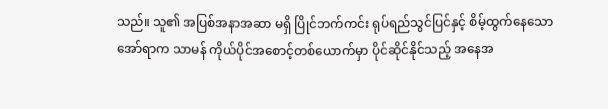သည်။ သူ၏ အပြစ်အနာအဆာ မရှိ ပြိုင်ဘက်ကင်း ရုပ်ရည်သွင်ပြင်နှင့် စိမ့်ထွက်နေသော အော်ရာက သာမန် ကိုယ်ပိုင်အစောင့်တစ်ယောက်မှာ ပိုင်ဆိုင်နိုင်သည့် အနေအ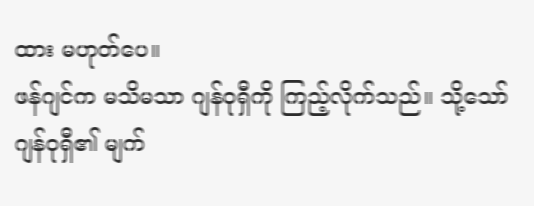ထား မဟုတ်ပေ။
ဖန်ဂျင်က မသိမသာ ဂျန်ဝုရှီကို ကြည့်လိုက်သည်။ သို့သော် ဂျန်ဝုရှီ၏ မျက်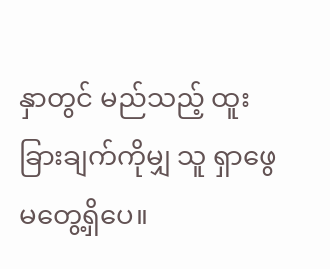နှာတွင် မည်သည့် ထူးခြားချက်ကိုမျှ သူ ရှာဖွေမတွေ့ရှိပေ။